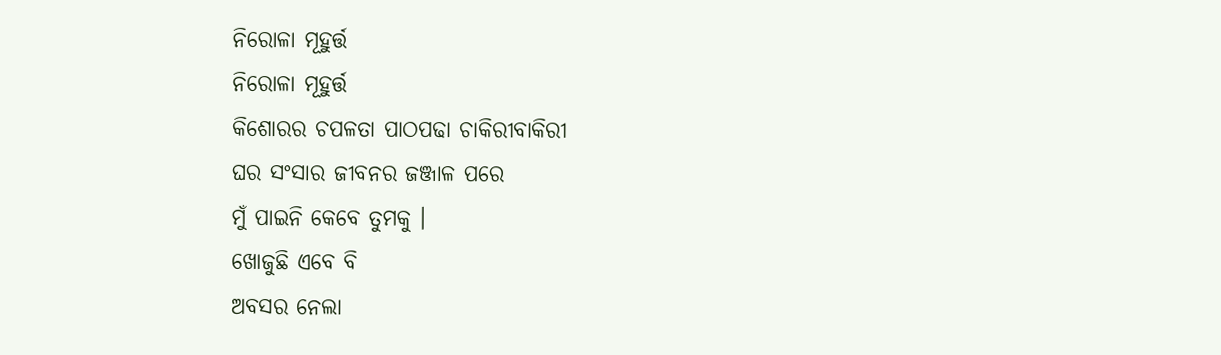ନିରୋଳା ମୂହୁର୍ତ୍ତ
ନିରୋଳା ମୂହୁର୍ତ୍ତ
କିଶୋରର ଚପଳତା ପାଠପଢା ଚାକିରୀବାକିରୀ
ଘର ସଂସାର ଜୀବନର ଜଞ୍ଜାଳ ପରେ
ମୁଁ ପାଇନି କେବେ ତୁମକୁ ।
ଖୋଜୁଛି ଏବେ ବି
ଅବସର ନେଲା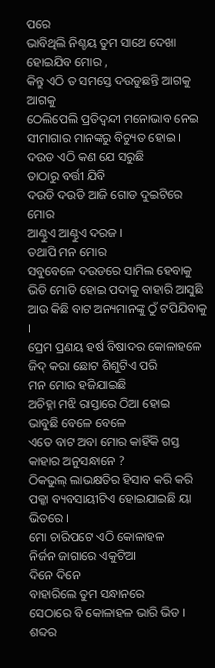ପରେ
ଭାବିଥିଲି ନିଶ୍ଚୟ ତୁମ ସାଥେ ଦେଖା ହୋଇଯିବ ମୋର ,
କିନ୍ତୁ ଏଠି ତ ସମସ୍ତେ ଦଉଡୁଛନ୍ତି ଆଗକୁ ଆଗକୁ
ଠେଲିପେଲି ପ୍ରତିଦ୍ଵନ୍ଦୀ ମନୋଭାବ ନେଇ
ସୀମାଗାର ମାନଙ୍କରୁ ବିଚ୍ୟୁତ ହୋଇ ।
ଦଉଡ ଏଠି କଣ ଯେ ସରୁଛି
ତାଠାରୁ ବର୍ତ୍ତୀ ଯିବି
ଦଉଡି ଦଉଡି ଆଜି ଗୋଡ ଦୁଇଟିରେ ମୋର
ଆଣ୍ଠୁଏ ଆଣ୍ଠୁଏ ଦରଜ ।
ତଥାପି ମନ ମୋର
ସବୁବେଳେ ଦଉଡରେ ସାମିଲ ହେବାକୁ
ଭିଡି ମୋଡି ହୋଇ ପଦାକୁ ବାହାରି ଆସୁଛି
ଆଉ କିଛି ବାଟ ଅନ୍ୟମାନଙ୍କୁ ଠୁଁ ଟପିଯିବାକୁ ।
ପ୍ରେମ ପ୍ରଣୟ ହର୍ଷ ବିଷାଦର କୋଳାହଳେ
ଜିଦ୍ କରା ଛୋଟ ଶିଶୁଟିଏ ପରି
ମନ ମୋର ହଜିଯାଇଛି
ଅଚିହ୍ନା ମଝି ରାସ୍ତାରେ ଠିଆ ହୋଇ
ଭାବୁଛି ବେଳେ ବେଳେ
ଏତେ ବାଟ ଅବା ମୋର କାହିଁକି ଗସ୍ତ
କାହାର ଅନୁସନ୍ଧାନେ ?
ଠିକଭୁଲ୍ ଲାଭକ୍ଷତିର ହିସାବ କରି କରି
ପକ୍କା ବ୍ୟବସାୟୀଟିଏ ହୋଇଯାଇଛି ୟା ଭିତରେ ।
ମୋ ଚାରିପଟେ ଏଠି କୋଳାହଳ
ନିର୍ଜନ ଜାଗାରେ ଏକୁଟିଆ
ଦିନେ ଦିନେ
ବାହାରିଲେ ତୁମ ସନ୍ଧାନରେ
ସେଠାରେ ବି କୋଳାହଳ ଭାରି ଭିଡ ।
ଶବ୍ଦର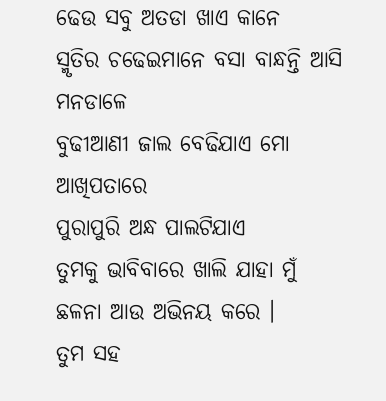ଢେଉ ସବୁ ଅତଡା ଖାଏ କାନେ
ସ୍ମୃତିର ଚଢେଇମାନେ ବସା ବାନ୍ଧନ୍ତି ଆସି ମନଡାଳେ
ବୁଢୀଆଣୀ ଜାଲ ବେଢିଯାଏ ମୋ ଆଖିପତାରେ
ପୁରାପୁରି ଅନ୍ଧ ପାଲଟିଯାଏ
ତୁମକୁ ଭାବିବାରେ ଖାଲି ଯାହା ମୁଁ
ଛଳନା ଆଉ ଅଭିନୟ କରେ ।
ତୁମ ସହ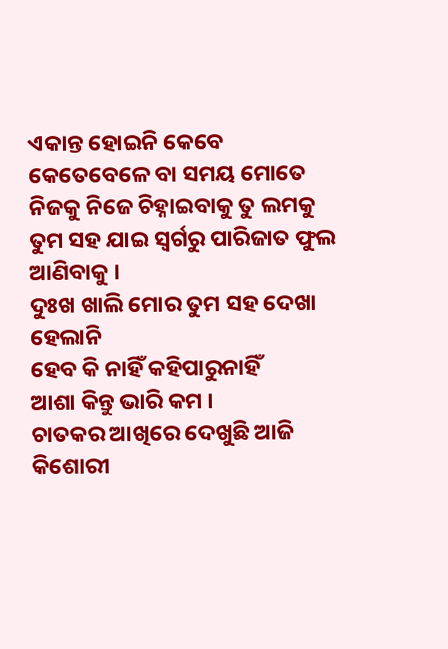ଏକାନ୍ତ ହୋଇନି କେବେ
କେତେବେଳେ ବା ସମୟ ମୋତେ
ନିଜକୁ ନିଜେ ଚିହ୍ନାଇବାକୁ ତୁ ଲମକୁ
ତୁମ ସହ ଯାଇ ସ୍ଵର୍ଗରୁ ପାରିଜାତ ଫୁଲ ଆଣିବାକୁ ।
ଦୁଃଖ ଖାଲି ମୋର ତୁମ ସହ ଦେଖା ହେଲାନି
ହେବ କି ନାହିଁ କହିପାରୁନାହିଁ
ଆଶା କିନ୍ତୁ ଭାରି କମ ।
ଚାତକର ଆଖିରେ ଦେଖୁଛି ଆଜି
କିଶୋରୀ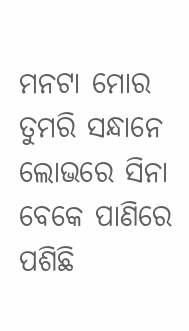ମନଟା ମୋର ତୁମରି ସନ୍ଧାନେ
ଲୋଭରେ ସିନା ବେକେ ପାଣିରେ ପଶିଛି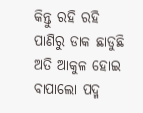କିନ୍ତୁ ରହି ରହି ପାଣିରୁ ଡାକ ଛାଡୁଛି
ଅତି ଆକୁଳ ହୋଇ
ବାପାଲୋ ପଦ୍ମ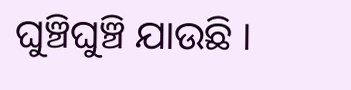ଘୁଞ୍ଚିଘୁଞ୍ଚି ଯାଉଛି ।